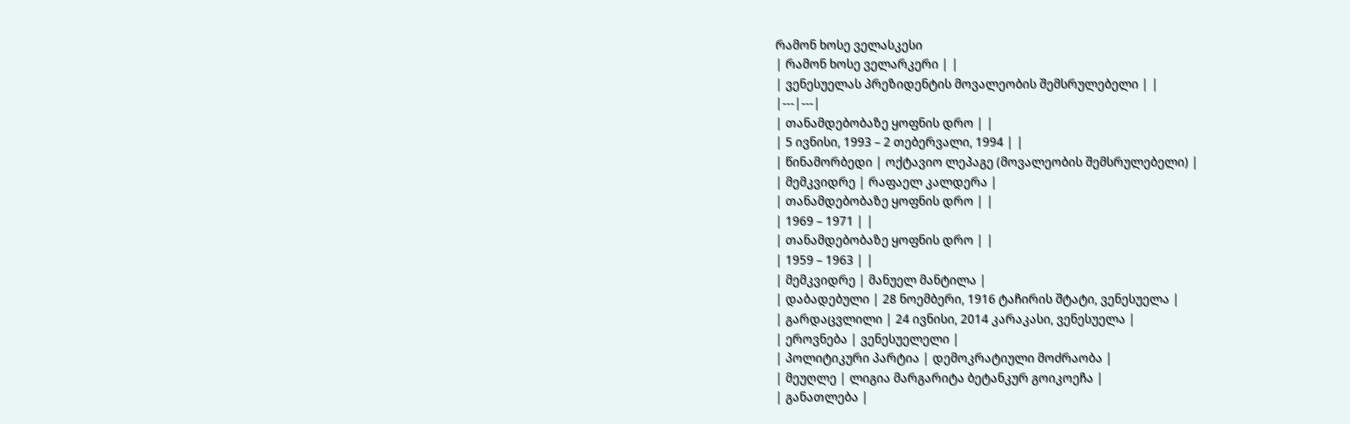რამონ ხოსე ველასკესი
| რამონ ხოსე ველარკერი | |
| ვენესუელას პრეზიდენტის მოვალეობის შემსრულებელი | |
|---|---|
| თანამდებობაზე ყოფნის დრო | |
| 5 ივნისი, 1993 – 2 თებერვალი, 1994 | |
| წინამორბედი | ოქტავიო ლეპაგე (მოვალეობის შემსრულებელი) |
| მემკვიდრე | რაფაელ კალდერა |
| თანამდებობაზე ყოფნის დრო | |
| 1969 – 1971 | |
| თანამდებობაზე ყოფნის დრო | |
| 1959 – 1963 | |
| მემკვიდრე | მანუელ მანტილა |
| დაბადებული | 28 ნოემბერი, 1916 ტაჩირის შტატი, ვენესუელა |
| გარდაცვლილი | 24 ივნისი, 2014 კარაკასი, ვენესუელა |
| ეროვნება | ვენესუელელი |
| პოლიტიკური პარტია | დემოკრატიული მოძრაობა |
| მეუღლე | ლიგია მარგარიტა ბეტანკურ გოიკოეჩა |
| განათლება |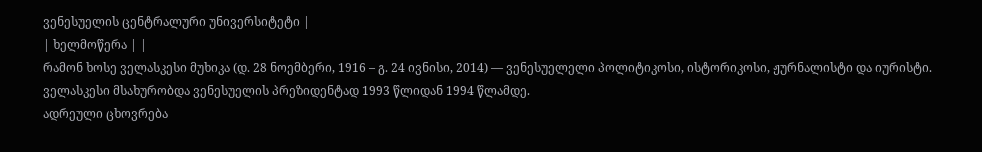ვენესუელის ცენტრალური უნივერსიტეტი |
| ხელმოწერა | |
რამონ ხოსე ველასკესი მუხიკა (დ. 28 ნოემბერი, 1916 – გ. 24 ივნისი, 2014) — ვენესუელელი პოლიტიკოსი, ისტორიკოსი, ჟურნალისტი და იურისტი. ველასკესი მსახურობდა ვენესუელის პრეზიდენტად 1993 წლიდან 1994 წლამდე.
ადრეული ცხოვრება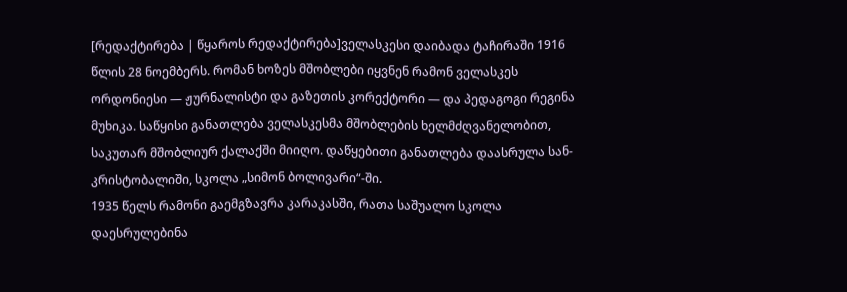[რედაქტირება | წყაროს რედაქტირება]ველასკესი დაიბადა ტაჩირაში 1916 წლის 28 ნოემბერს. რომან ხოზეს მშობლები იყვნენ რამონ ველასკეს ორდონიესი — ჟურნალისტი და გაზეთის კორექტორი — და პედაგოგი რეგინა მუხიკა. საწყისი განათლება ველასკესმა მშობლების ხელმძღვანელობით, საკუთარ მშობლიურ ქალაქში მიიღო. დაწყებითი განათლება დაასრულა სან-კრისტობალიში, სკოლა „სიმონ ბოლივარი“-ში.
1935 წელს რამონი გაემგზავრა კარაკასში, რათა საშუალო სკოლა დაესრულებინა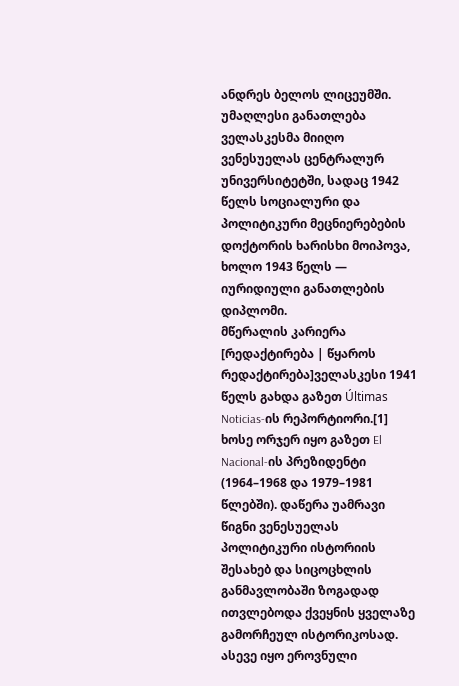ანდრეს ბელოს ლიცეუმში. უმაღლესი განათლება ველასკესმა მიიღო ვენესუელას ცენტრალურ უნივერსიტეტში, სადაც 1942 წელს სოციალური და პოლიტიკური მეცნიერებების დოქტორის ხარისხი მოიპოვა, ხოლო 1943 წელს — იურიდიული განათლების დიპლომი.
მწერალის კარიერა
[რედაქტირება | წყაროს რედაქტირება]ველასკესი 1941 წელს გახდა გაზეთ Últimas Noticias-ის რეპორტიორი.[1] ხოსე ორჯერ იყო გაზეთ El Nacional-ის პრეზიდენტი (1964–1968 და 1979–1981 წლებში). დაწერა უამრავი წიგნი ვენესუელას პოლიტიკური ისტორიის შესახებ და სიცოცხლის განმავლობაში ზოგადად ითვლებოდა ქვეყნის ყველაზე გამორჩეულ ისტორიკოსად. ასევე იყო ეროვნული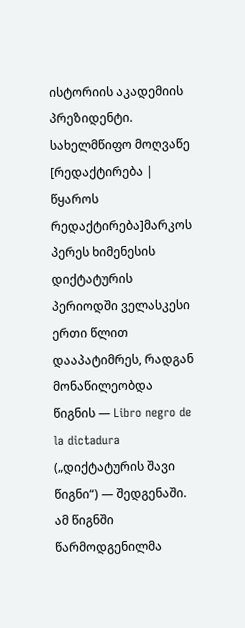ისტორიის აკადემიის პრეზიდენტი.
სახელმწიფო მოღვაწე
[რედაქტირება | წყაროს რედაქტირება]მარკოს პერეს ხიმენესის დიქტატურის პერიოდში ველასკესი ერთი წლით დააპატიმრეს, რადგან მონაწილეობდა წიგნის — Libro negro de la dictadura („დიქტატურის შავი წიგნი“) — შედგენაში. ამ წიგნში წარმოდგენილმა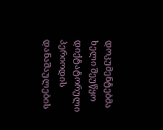დოკუმენტებმა ხელი შეუწყო დიქტატორული პერიოდის დანაშაულების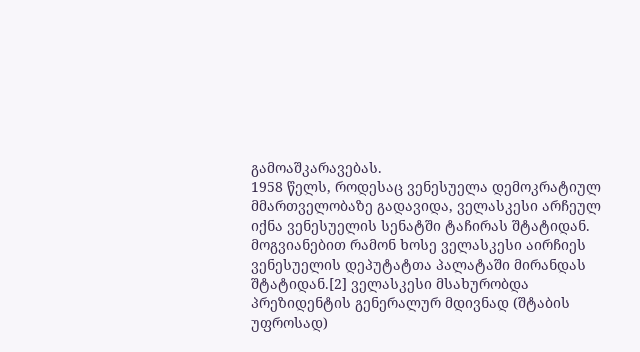გამოაშკარავებას.
1958 წელს, როდესაც ვენესუელა დემოკრატიულ მმართველობაზე გადავიდა, ველასკესი არჩეულ იქნა ვენესუელის სენატში ტაჩირას შტატიდან. მოგვიანებით რამონ ხოსე ველასკესი აირჩიეს ვენესუელის დეპუტატთა პალატაში მირანდას შტატიდან.[2] ველასკესი მსახურობდა პრეზიდენტის გენერალურ მდივნად (შტაბის უფროსად)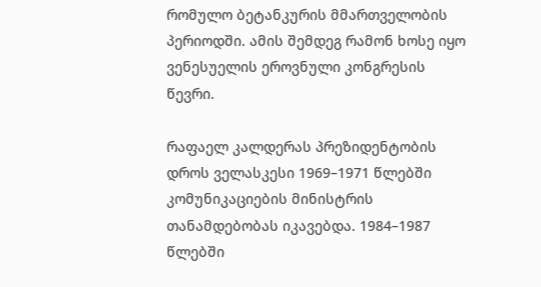რომულო ბეტანკურის მმართველობის პერიოდში. ამის შემდეგ რამონ ხოსე იყო ვენესუელის ეროვნული კონგრესის წევრი.

რაფაელ კალდერას პრეზიდენტობის დროს ველასკესი 1969–1971 წლებში კომუნიკაციების მინისტრის თანამდებობას იკავებდა. 1984–1987 წლებში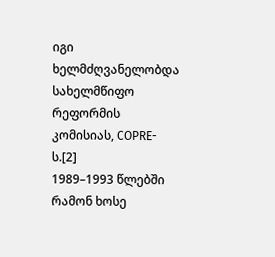იგი ხელმძღვანელობდა სახელმწიფო რეფორმის კომისიას, COPRE-ს.[2]
1989–1993 წლებში რამონ ხოსე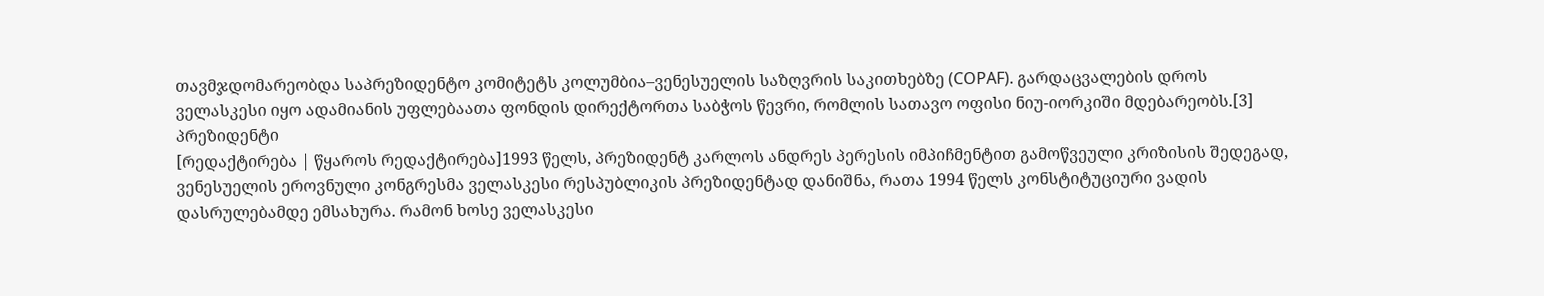თავმჯდომარეობდა საპრეზიდენტო კომიტეტს კოლუმბია–ვენესუელის საზღვრის საკითხებზე (COPAF). გარდაცვალების დროს ველასკესი იყო ადამიანის უფლებაათა ფონდის დირექტორთა საბჭოს წევრი, რომლის სათავო ოფისი ნიუ-იორკიში მდებარეობს.[3]
პრეზიდენტი
[რედაქტირება | წყაროს რედაქტირება]1993 წელს, პრეზიდენტ კარლოს ანდრეს პერესის იმპიჩმენტით გამოწვეული კრიზისის შედეგად, ვენესუელის ეროვნული კონგრესმა ველასკესი რესპუბლიკის პრეზიდენტად დანიშნა, რათა 1994 წელს კონსტიტუციური ვადის დასრულებამდე ემსახურა. რამონ ხოსე ველასკესი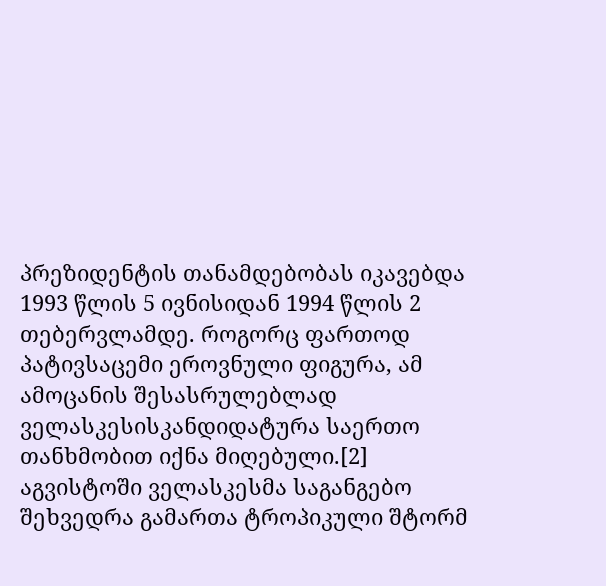პრეზიდენტის თანამდებობას იკავებდა 1993 წლის 5 ივნისიდან 1994 წლის 2 თებერვლამდე. როგორც ფართოდ პატივსაცემი ეროვნული ფიგურა, ამ ამოცანის შესასრულებლად ველასკესისკანდიდატურა საერთო თანხმობით იქნა მიღებული.[2]
აგვისტოში ველასკესმა საგანგებო შეხვედრა გამართა ტროპიკული შტორმ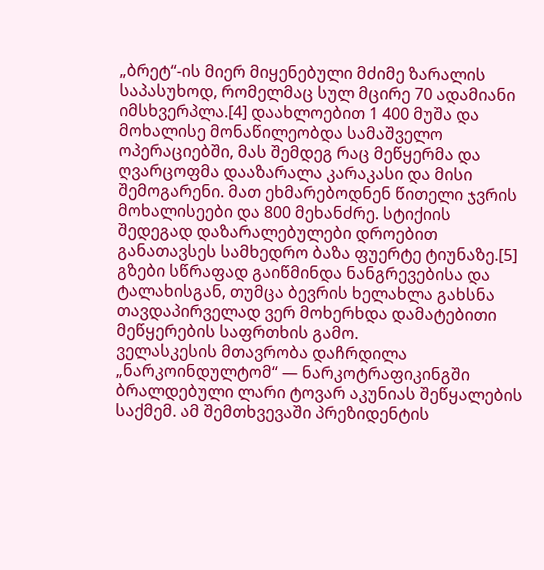„ბრეტ“-ის მიერ მიყენებული მძიმე ზარალის საპასუხოდ, რომელმაც სულ მცირე 70 ადამიანი იმსხვერპლა.[4] დაახლოებით 1 400 მუშა და მოხალისე მონაწილეობდა სამაშველო ოპერაციებში, მას შემდეგ რაც მეწყერმა და ღვარცოფმა დააზარალა კარაკასი და მისი შემოგარენი. მათ ეხმარებოდნენ წითელი ჯვრის მოხალისეები და 800 მეხანძრე. სტიქიის შედეგად დაზარალებულები დროებით განათავსეს სამხედრო ბაზა ფუერტე ტიუნაზე.[5] გზები სწრაფად გაიწმინდა ნანგრევებისა და ტალახისგან, თუმცა ბევრის ხელახლა გახსნა თავდაპირველად ვერ მოხერხდა დამატებითი მეწყერების საფრთხის გამო.
ველასკესის მთავრობა დაჩრდილა „ნარკოინდულტომ“ — ნარკოტრაფიკინგში ბრალდებული ლარი ტოვარ აკუნიას შეწყალების საქმემ. ამ შემთხვევაში პრეზიდენტის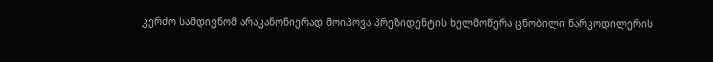კერძო სამდივნომ არაკანონიერად მოიპოვა პრეზიდენტის ხელმოწერა ცნობილი ნარკოდილერის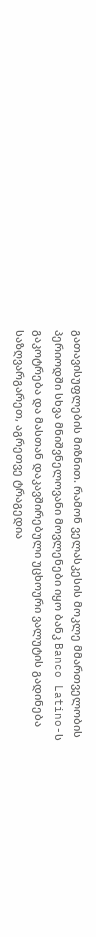გათავისუფლების მიზნით. რამონ ველასკესის მოკლე მმართველობის პერიოდში სხვა მნიშვნელოვანი მოვლენები იყო ბანკ Banco Latino-ს გაკოტრება და მასთან დაკავშირებული უცხოური ვალუტის გადინება საზღვარგარეთ, აგრეთვე ტრაგედია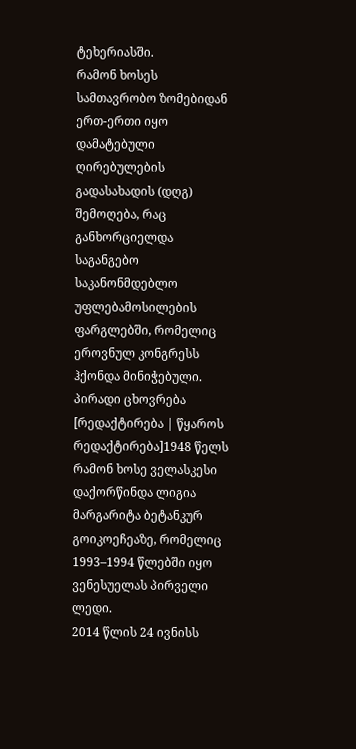ტეხერიასში.
რამონ ხოსეს სამთავრობო ზომებიდან ერთ-ერთი იყო დამატებული ღირებულების გადასახადის (დღგ) შემოღება, რაც განხორციელდა საგანგებო საკანონმდებლო უფლებამოსილების ფარგლებში, რომელიც ეროვნულ კონგრესს ჰქონდა მინიჭებული.
პირადი ცხოვრება
[რედაქტირება | წყაროს რედაქტირება]1948 წელს რამონ ხოსე ველასკესი დაქორწინდა ლიგია მარგარიტა ბეტანკურ გოიკოეჩეაზე, რომელიც 1993–1994 წლებში იყო ვენესუელას პირველი ლედი.
2014 წლის 24 ივნისს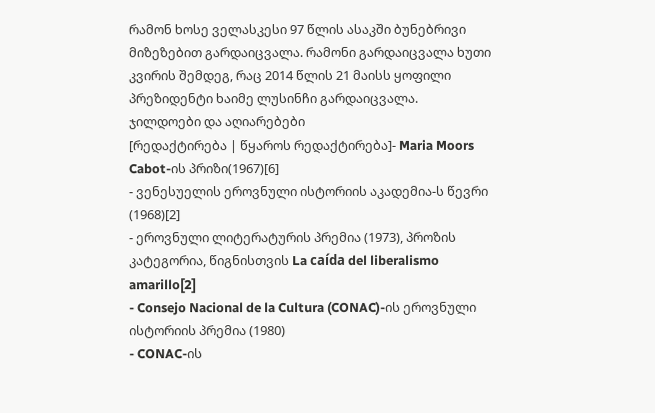რამონ ხოსე ველასკესი 97 წლის ასაკში ბუნებრივი მიზეზებით გარდაიცვალა. რამონი გარდაიცვალა ხუთი კვირის შემდეგ, რაც 2014 წლის 21 მაისს ყოფილი პრეზიდენტი ხაიმე ლუსინჩი გარდაიცვალა.
ჯილდოები და აღიარებები
[რედაქტირება | წყაროს რედაქტირება]- Maria Moors Cabot-ის პრიზი(1967)[6]
- ვენესუელის ეროვნული ისტორიის აკადემია-ს წევრი (1968)[2]
- ეროვნული ლიტერატურის პრემია (1973), პროზის კატეგორია, წიგნისთვის La caída del liberalismo amarillo[2]
- Consejo Nacional de la Cultura (CONAC)-ის ეროვნული ისტორიის პრემია (1980)
- CONAC-ის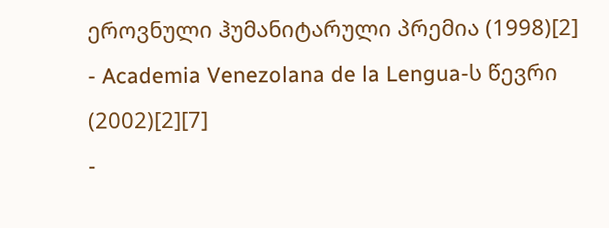ეროვნული ჰუმანიტარული პრემია (1998)[2]
- Academia Venezolana de la Lengua-ს წევრი (2002)[2][7]
-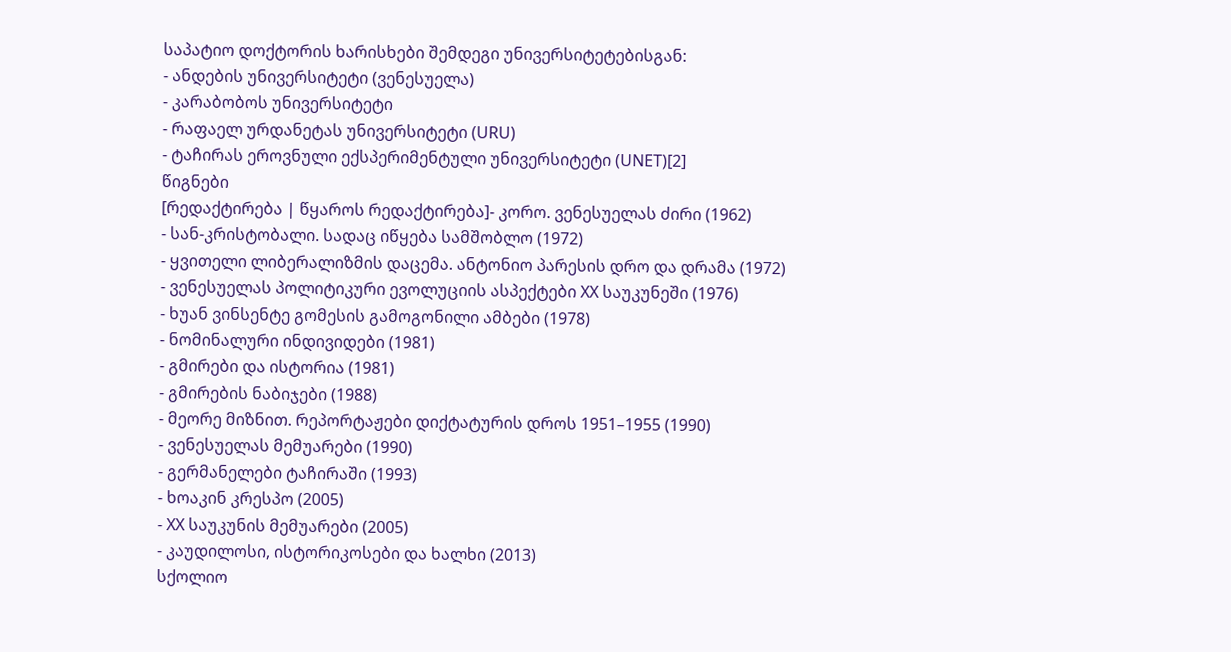საპატიო დოქტორის ხარისხები შემდეგი უნივერსიტეტებისგან:
- ანდების უნივერსიტეტი (ვენესუელა)
- კარაბობოს უნივერსიტეტი
- რაფაელ ურდანეტას უნივერსიტეტი (URU)
- ტაჩირას ეროვნული ექსპერიმენტული უნივერსიტეტი (UNET)[2]
წიგნები
[რედაქტირება | წყაროს რედაქტირება]- კორო. ვენესუელას ძირი (1962)
- სან-კრისტობალი. სადაც იწყება სამშობლო (1972)
- ყვითელი ლიბერალიზმის დაცემა. ანტონიო პარესის დრო და დრამა (1972)
- ვენესუელას პოლიტიკური ევოლუციის ასპექტები XX საუკუნეში (1976)
- ხუან ვინსენტე გომესის გამოგონილი ამბები (1978)
- ნომინალური ინდივიდები (1981)
- გმირები და ისტორია (1981)
- გმირების ნაბიჯები (1988)
- მეორე მიზნით. რეპორტაჟები დიქტატურის დროს 1951–1955 (1990)
- ვენესუელას მემუარები (1990)
- გერმანელები ტაჩირაში (1993)
- ხოაკინ კრესპო (2005)
- XX საუკუნის მემუარები (2005)
- კაუდილოსი, ისტორიკოსები და ხალხი (2013)
სქოლიო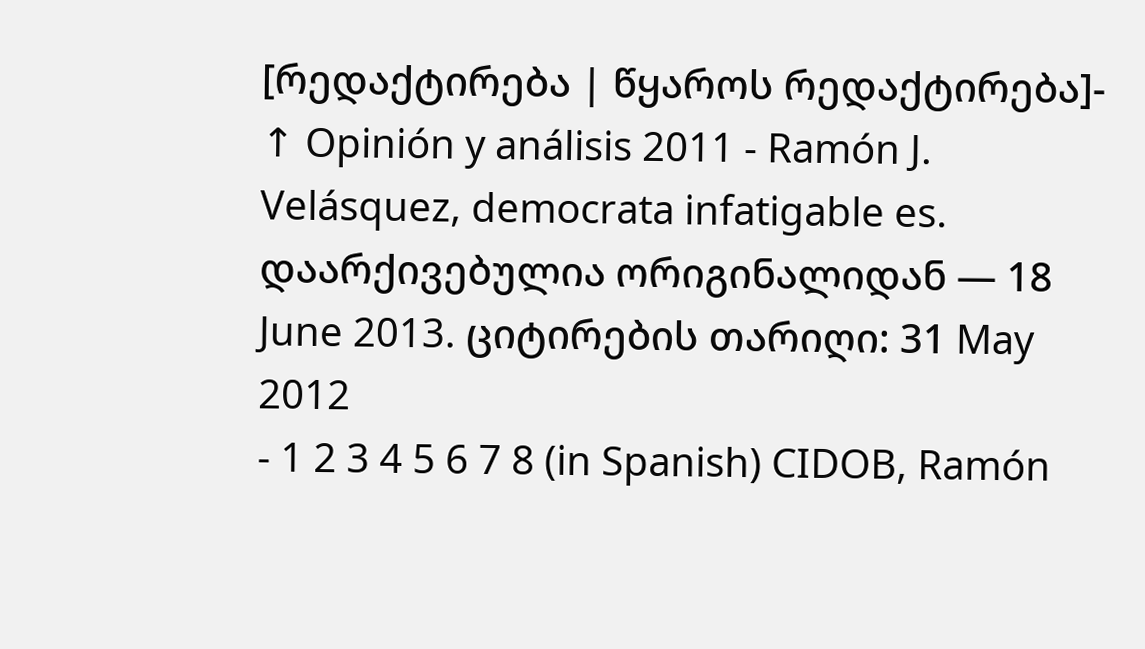[რედაქტირება | წყაროს რედაქტირება]- ↑ Opinión y análisis 2011 - Ramón J. Velásquez, democrata infatigable es. დაარქივებულია ორიგინალიდან — 18 June 2013. ციტირების თარიღი: 31 May 2012
- 1 2 3 4 5 6 7 8 (in Spanish) CIDOB, Ramón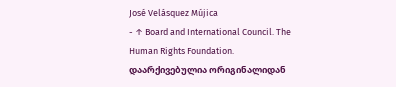José Velásquez Mújica
- ↑ Board and International Council. The Human Rights Foundation. დაარქივებულია ორიგინალიდან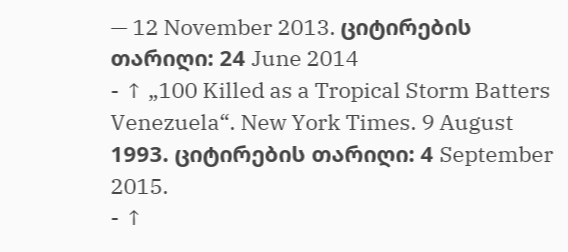— 12 November 2013. ციტირების თარიღი: 24 June 2014
- ↑ „100 Killed as a Tropical Storm Batters Venezuela“. New York Times. 9 August 1993. ციტირების თარიღი: 4 September 2015.
- ↑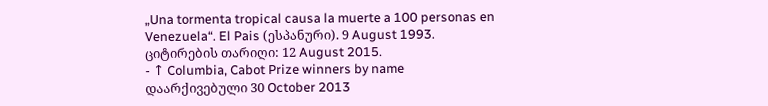„Una tormenta tropical causa la muerte a 100 personas en Venezuela“. El Pais (ესპანური). 9 August 1993. ციტირების თარიღი: 12 August 2015.
- ↑ Columbia, Cabot Prize winners by name დაარქივებული 30 October 2013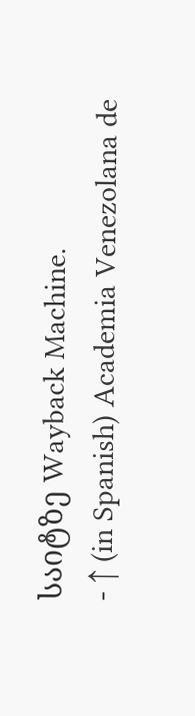საიტზე Wayback Machine.
- ↑ (in Spanish) Academia Venezolana de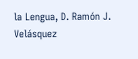la Lengua, D. Ramón J. Velásquez